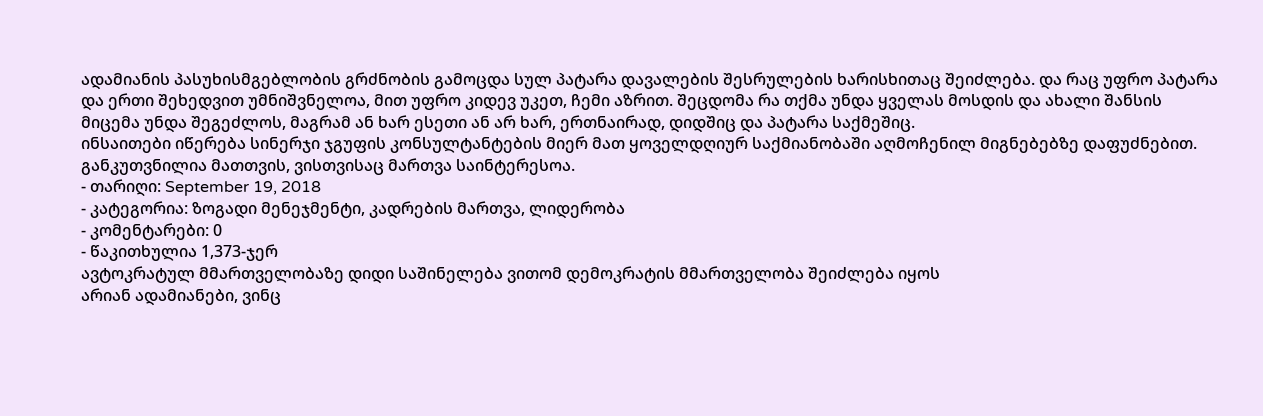ადამიანის პასუხისმგებლობის გრძნობის გამოცდა სულ პატარა დავალების შესრულების ხარისხითაც შეიძლება. და რაც უფრო პატარა და ერთი შეხედვით უმნიშვნელოა, მით უფრო კიდევ უკეთ, ჩემი აზრით. შეცდომა რა თქმა უნდა ყველას მოსდის და ახალი შანსის მიცემა უნდა შეგეძლოს, მაგრამ ან ხარ ესეთი ან არ ხარ, ერთნაირად, დიდშიც და პატარა საქმეშიც.
ინსაითები იწერება სინერჯი ჯგუფის კონსულტანტების მიერ მათ ყოველდღიურ საქმიანობაში აღმოჩენილ მიგნებებზე დაფუძნებით. განკუთვნილია მათთვის, ვისთვისაც მართვა საინტერესოა.
- თარიღი: September 19, 2018
- კატეგორია: ზოგადი მენეჯმენტი, კადრების მართვა, ლიდერობა
- კომენტარები: 0
- წაკითხულია 1,373-ჯერ
ავტოკრატულ მმართველობაზე დიდი საშინელება ვითომ დემოკრატის მმართველობა შეიძლება იყოს
არიან ადამიანები, ვინც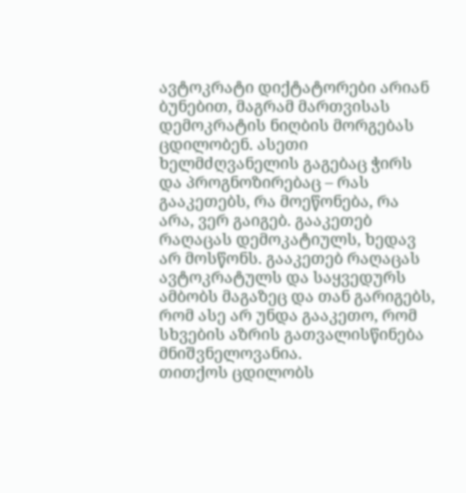ავტოკრატი დიქტატორები არიან ბუნებით, მაგრამ მართვისას დემოკრატის ნიღბის მორგებას ცდილობენ. ასეთი ხელმძღვანელის გაგებაც ჭირს და პროგნოზირებაც – რას გააკეთებს, რა მოეწონება, რა არა, ვერ გაიგებ. გააკეთებ რაღაცას დემოკატიულს, ხედავ არ მოსწონს. გააკეთებ რაღაცას ავტოკრატულს და საყვედურს ამბობს მაგაზეც და თან გარიგებს, რომ ასე არ უნდა გააკეთო, რომ სხვების აზრის გათვალისწინება მნიშვნელოვანია.
თითქოს ცდილობს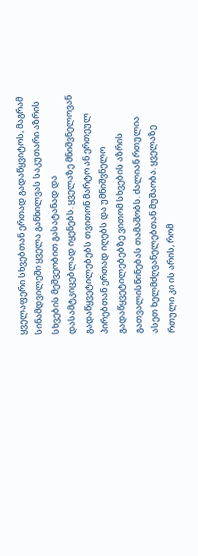ყველაფერი სხვებთან ერთად გადაწყვიტოს, მაგრამ სინამდვილეში ყველა განხილვას საკუთარი აზრის სხვების მეშვეობით გასატანად და დასამტკიცებლად იყენებს. ყველაზე მნიშვნელოვან გადაწყვეტილებებს თვითონ მარტო ან ერთეულ პირებთან ერთად იღებს და უმნიშვნელო გადაწყვეტილებებზე ვითომ სხვების აზრის გათვალისწინებას თამაშობს. ძალიან რთულია ასეთ ხელმძღვანელებთან მუშაობა. ყველაზე რთული კი ის არის, რომ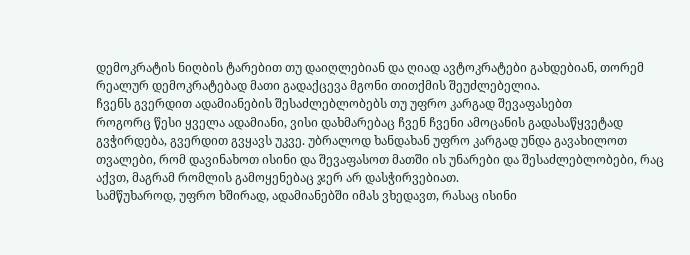დემოკრატის ნიღბის ტარებით თუ დაიღლებიან და ღიად ავტოკრატები გახდებიან, თორემ რეალურ დემოკრატებად მათი გადაქცევა მგონი თითქმის შეუძლებელია.
ჩვენს გვერდით ადამიანების შესაძლებლობებს თუ უფრო კარგად შევაფასებთ
როგორც წესი ყველა ადამიანი, ვისი დახმარებაც ჩვენ ჩვენი ამოცანის გადასაწყვეტად გვჭირდება, გვერდით გვყავს უკვე. უბრალოდ ხანდახან უფრო კარგად უნდა გავახილოთ თვალები, რომ დავინახოთ ისინი და შევაფასოთ მათში ის უნარები და შესაძლებლობები, რაც აქვთ, მაგრამ რომლის გამოყენებაც ჯერ არ დასჭირვებიათ.
სამწუხაროდ, უფრო ხშირად, ადამიანებში იმას ვხედავთ, რასაც ისინი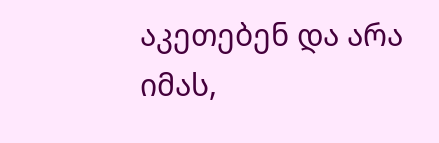აკეთებენ და არა იმას,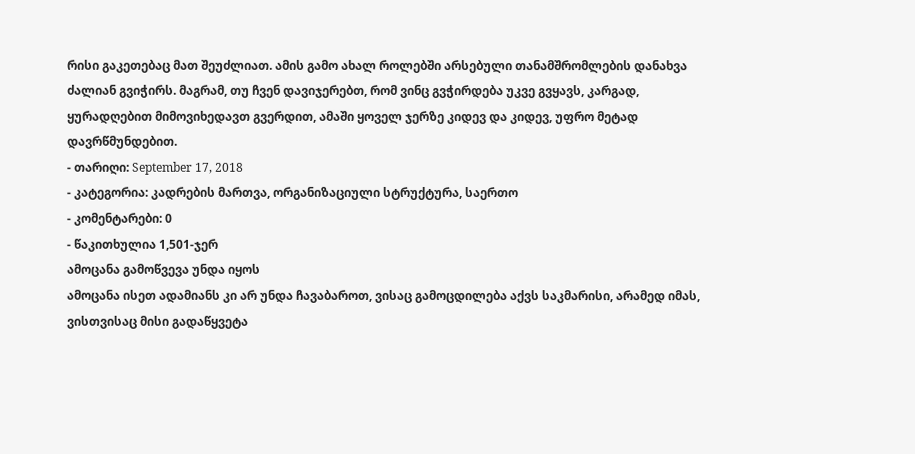რისი გაკეთებაც მათ შეუძლიათ. ამის გამო ახალ როლებში არსებული თანამშრომლების დანახვა ძალიან გვიჭირს. მაგრამ, თუ ჩვენ დავიჯერებთ, რომ ვინც გვჭირდება უკვე გვყავს, კარგად, ყურადღებით მიმოვიხედავთ გვერდით, ამაში ყოველ ჯერზე კიდევ და კიდევ, უფრო მეტად დავრწმუნდებით.
- თარიღი: September 17, 2018
- კატეგორია: კადრების მართვა, ორგანიზაციული სტრუქტურა, საერთო
- კომენტარები: 0
- წაკითხულია 1,501-ჯერ
ამოცანა გამოწვევა უნდა იყოს
ამოცანა ისეთ ადამიანს კი არ უნდა ჩავაბაროთ, ვისაც გამოცდილება აქვს საკმარისი, არამედ იმას, ვისთვისაც მისი გადაწყვეტა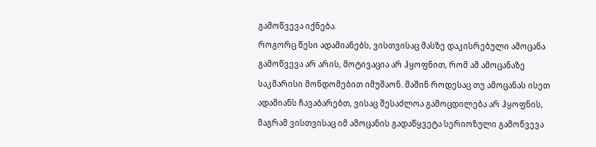გამოწვევა იქნება.
როგორც წესი ადამიანებს, ვისთვისაც მასზე დაკისრებული ამოცანა გამოწვევა არ არის, მოტივაცია არ ჰყოფნით, რომ ამ ამოცანაზე საკმარისი მონდომებით იმუშაონ. მაშინ როდესაც თუ ამოცანას ისეთ ადამიანს ჩავაბარებთ, ვისაც შესაძლოა გამოცდილება არ ჰყოფნის, მაგრამ ვისთვისაც იმ ამოცანის გადაწყვეტა სერიოზული გამოწვევა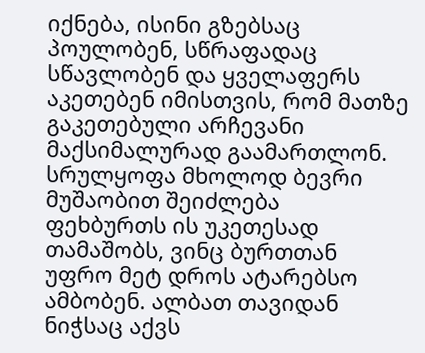იქნება, ისინი გზებსაც პოულობენ, სწრაფადაც სწავლობენ და ყველაფერს აკეთებენ იმისთვის, რომ მათზე გაკეთებული არჩევანი მაქსიმალურად გაამართლონ.
სრულყოფა მხოლოდ ბევრი მუშაობით შეიძლება
ფეხბურთს ის უკეთესად თამაშობს, ვინც ბურთთან უფრო მეტ დროს ატარებსო ამბობენ. ალბათ თავიდან ნიჭსაც აქვს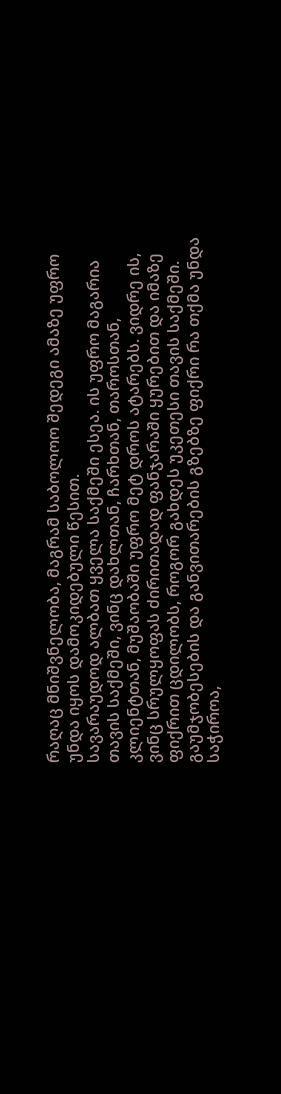რაღაც მნიშვნელობა, მაგრამ საბოლოო შედეგი ამაზე უფრო უნდა იყოს დამოკიდებული წესით.
სავარაუდოდ ალბათ ყველა საქმეში ესეა. ის უფრო მაგარია თავის საქმეში, ვინც დახლთან, ჩარხთან, თაროსთან, კლიენტთან, მუშაობაში უფრო მეტ დროს ატარებს. ვიდრე ის, ვინც სრულყოფას ძირითადად ფანჯარაში ყურებით და იმაზე ფიქრით ცდილობს, როგორ გახდეს უკეთესი თავის საქმეში.
გაუმჯობესების და განვითარების გზებზე ფიქრი რა თქმა უნდა საჭიროა,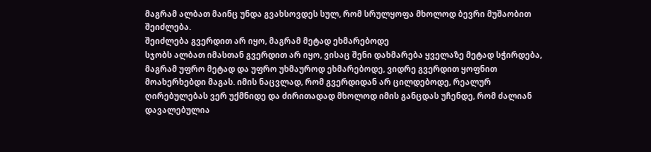მაგრამ ალბათ მაინც უნდა გვახსოვდეს სულ, რომ სრულყოფა მხოლოდ ბევრი მუშაობით შეიძლება.
შეიძლება გვერდით არ იყო, მაგრამ მეტად ეხმარებოდე
სჯობს ალბათ იმასთან გვერდით არ იყო, ვისაც შენი დახმარება ყველაზე მეტად სჭირდება, მაგრამ უფრო მეტად და უფრო უხმაუროდ ეხმარებოდე, ვიდრე გვერდით ყოფნით მოახერხებდი მაგას. იმის ნაცვლად, რომ გვერდიდან არ ცილდებოდე, რეალურ ღირებულებას ვერ უქმნიდე და ძირითადად მხოლოდ იმის განცდას უჩენდე, რომ ძალიან დავალებულია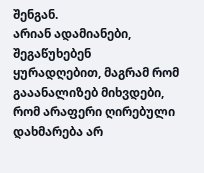შენგან.
არიან ადამიანები, შეგაწუხებენ ყურადღებით, მაგრამ რომ გააანალიზებ მიხვდები, რომ არაფერი ღირებული დახმარება არ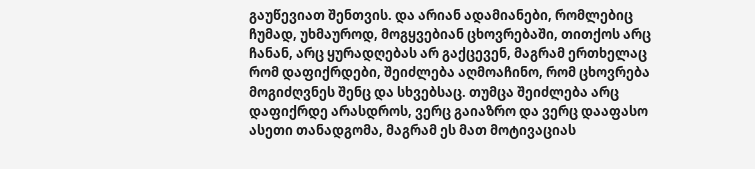გაუწევიათ შენთვის. და არიან ადამიანები, რომლებიც ჩუმად, უხმაუროდ, მოგყვებიან ცხოვრებაში, თითქოს არც ჩანან, არც ყურადღებას არ გაქცევენ, მაგრამ ერთხელაც რომ დაფიქრდები, შეიძლება აღმოაჩინო, რომ ცხოვრება მოგიძღვნეს შენც და სხვებსაც. თუმცა შეიძლება არც დაფიქრდე არასდროს, ვერც გაიაზრო და ვერც დააფასო ასეთი თანადგომა, მაგრამ ეს მათ მოტივაციას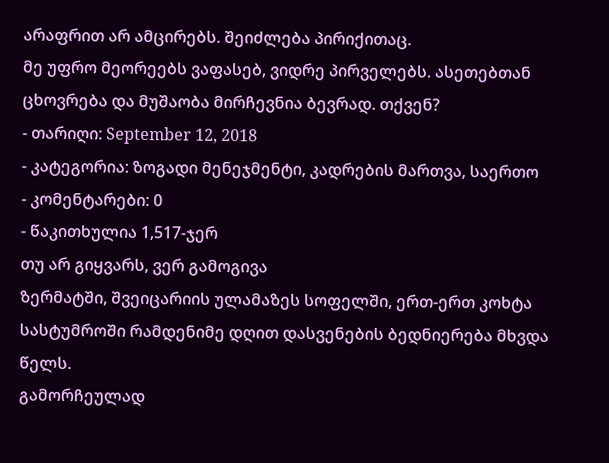არაფრით არ ამცირებს. შეიძლება პირიქითაც.
მე უფრო მეორეებს ვაფასებ, ვიდრე პირველებს. ასეთებთან ცხოვრება და მუშაობა მირჩევნია ბევრად. თქვენ?
- თარიღი: September 12, 2018
- კატეგორია: ზოგადი მენეჯმენტი, კადრების მართვა, საერთო
- კომენტარები: 0
- წაკითხულია 1,517-ჯერ
თუ არ გიყვარს, ვერ გამოგივა
ზერმატში, შვეიცარიის ულამაზეს სოფელში, ერთ-ერთ კოხტა სასტუმროში რამდენიმე დღით დასვენების ბედნიერება მხვდა წელს.
გამორჩეულად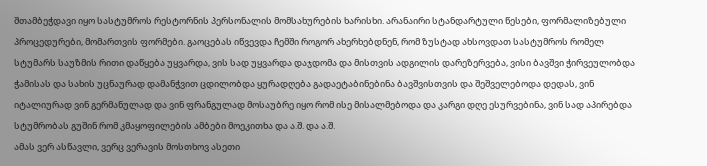შთამბეჭდავი იყო სასტუმროს რესტორნის პერსონალის მომსახურების ხარისხი. არანაირი სტანდარტული წესები, ფორმალიზებული პროცედურები, მომართვის ფორმები. გაოცებას იწვევდა ჩემში როგორ ახერხებდნენ, რომ ზუსტად ახსოვდათ სასტუმროს რომელ სტუმარს საუზმის რითი დაწყება უყვარდა, ვის სად უყვარდა დაჯდომა და მისთვის ადგილის დარეზერვება, ვისი ბავშვი ჭირვეულობდა ჭამისას და სახის უცნაურად დამანჭვით ცდილობდა ყურადღება გადაეტაბინებინა ბავშვისთვის და შეშველებოდა დედას, ვინ იტალიურად ვინ გერმანულად და ვინ ფრანგულად მოსაუბრე იყო რომ ისე მისალმებოდა და კარგი დღე ესურვებინა, ვინ სად აპირებდა სტუმრობას გუშინ რომ კმაყოფილების ამბები მოეკითხა და ა.შ. და ა.შ.
ამას ვერ ასწავლი, ვერც ვერავის მოსთხოვ ასეთი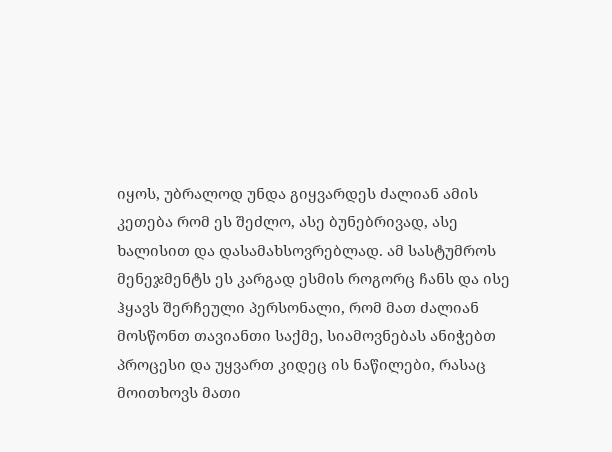იყოს, უბრალოდ უნდა გიყვარდეს ძალიან ამის კეთება რომ ეს შეძლო, ასე ბუნებრივად, ასე ხალისით და დასამახსოვრებლად. ამ სასტუმროს მენეჯმენტს ეს კარგად ესმის როგორც ჩანს და ისე ჰყავს შერჩეული პერსონალი, რომ მათ ძალიან მოსწონთ თავიანთი საქმე, სიამოვნებას ანიჭებთ პროცესი და უყვართ კიდეც ის ნაწილები, რასაც მოითხოვს მათი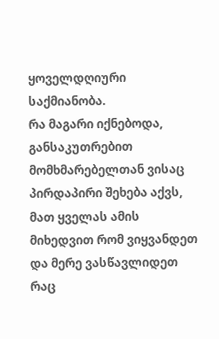ყოველდღიური საქმიანობა.
რა მაგარი იქნებოდა, განსაკუთრებით მომხმარებელთან ვისაც პირდაპირი შეხება აქვს, მათ ყველას ამის მიხედვით რომ ვიყვანდეთ და მერე ვასწავლიდეთ რაც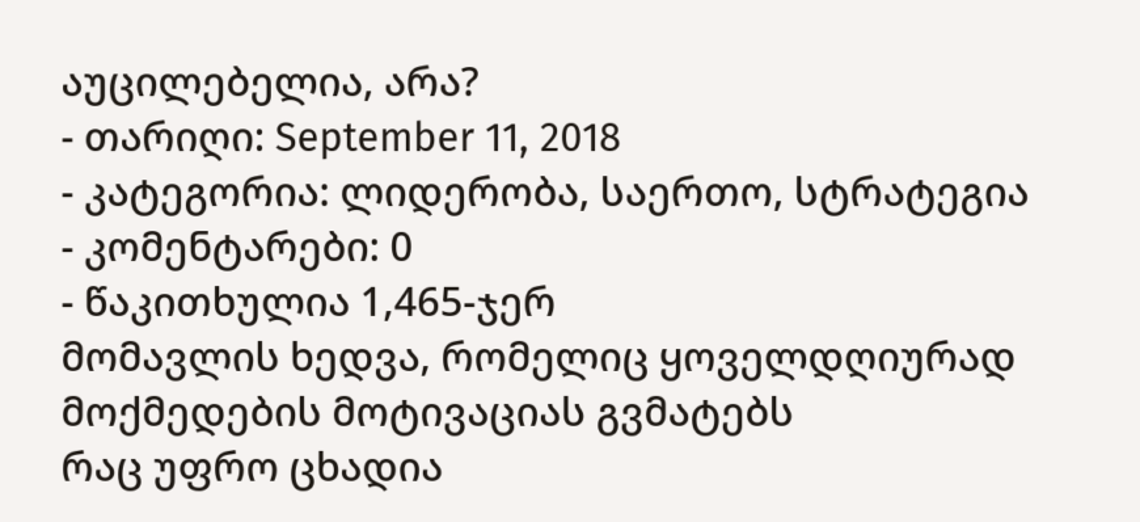აუცილებელია, არა?
- თარიღი: September 11, 2018
- კატეგორია: ლიდერობა, საერთო, სტრატეგია
- კომენტარები: 0
- წაკითხულია 1,465-ჯერ
მომავლის ხედვა, რომელიც ყოველდღიურად მოქმედების მოტივაციას გვმატებს
რაც უფრო ცხადია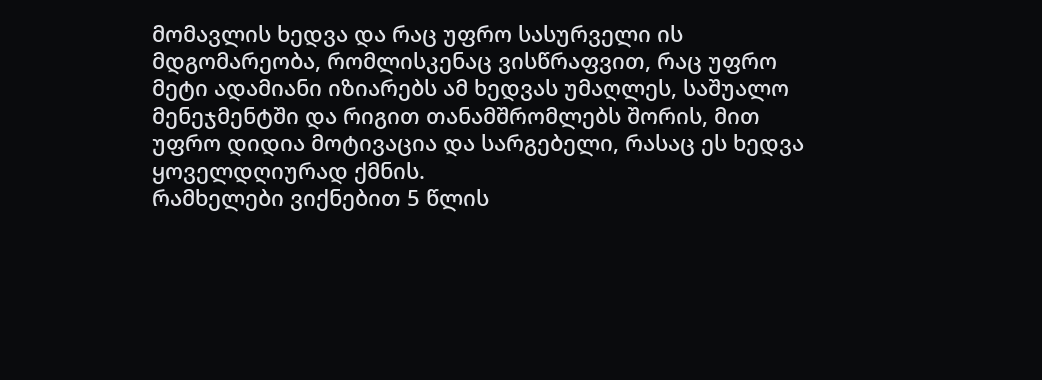მომავლის ხედვა და რაც უფრო სასურველი ის მდგომარეობა, რომლისკენაც ვისწრაფვით, რაც უფრო მეტი ადამიანი იზიარებს ამ ხედვას უმაღლეს, საშუალო მენეჯმენტში და რიგით თანამშრომლებს შორის, მით უფრო დიდია მოტივაცია და სარგებელი, რასაც ეს ხედვა ყოველდღიურად ქმნის.
რამხელები ვიქნებით 5 წლის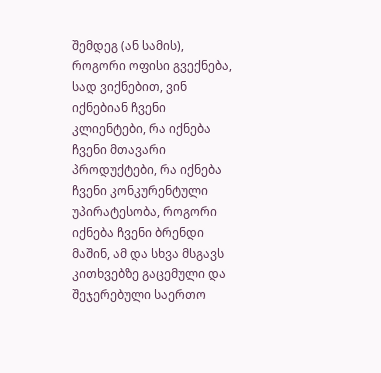შემდეგ (ან სამის), როგორი ოფისი გვექნება, სად ვიქნებით, ვინ იქნებიან ჩვენი კლიენტები, რა იქნება ჩვენი მთავარი პროდუქტები, რა იქნება ჩვენი კონკურენტული უპირატესობა, როგორი იქნება ჩვენი ბრენდი მაშინ, ამ და სხვა მსგავს კითხვებზე გაცემული და შეჯერებული საერთო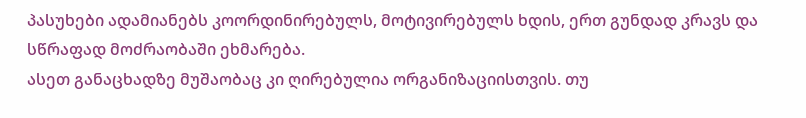პასუხები ადამიანებს კოორდინირებულს, მოტივირებულს ხდის, ერთ გუნდად კრავს და სწრაფად მოძრაობაში ეხმარება.
ასეთ განაცხადზე მუშაობაც კი ღირებულია ორგანიზაციისთვის. თუ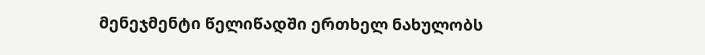მენეჯმენტი წელიწადში ერთხელ ნახულობს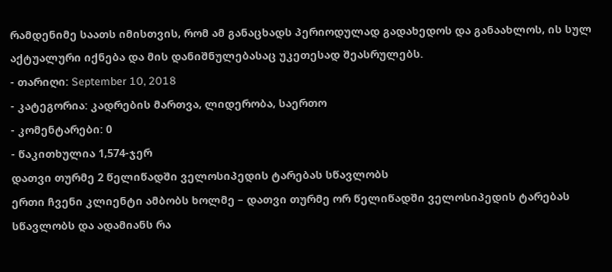რამდენიმე საათს იმისთვის, რომ ამ განაცხადს პერიოდულად გადახედოს და განაახლოს, ის სულ აქტუალური იქნება და მის დანიშნულებასაც უკეთესად შეასრულებს.
- თარიღი: September 10, 2018
- კატეგორია: კადრების მართვა, ლიდერობა, საერთო
- კომენტარები: 0
- წაკითხულია 1,574-ჯერ
დათვი თურმე 2 წელიწადში ველოსიპედის ტარებას სწავლობს
ერთი ჩვენი კლიენტი ამბობს ხოლმე – დათვი თურმე ორ წელიწადში ველოსიპედის ტარებას სწავლობს და ადამიანს რა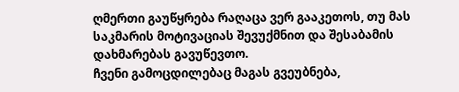ღმერთი გაუწყრება რაღაცა ვერ გააკეთოს, თუ მას საკმარის მოტივაციას შევუქმნით და შესაბამის დახმარებას გავუწევთო.
ჩვენი გამოცდილებაც მაგას გვეუბნება,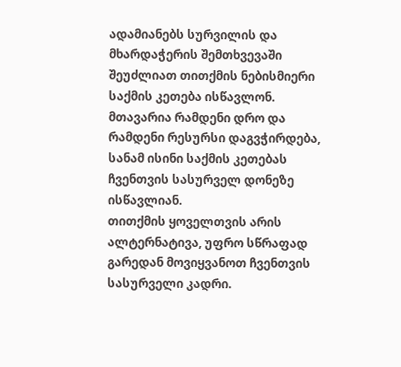ადამიანებს სურვილის და მხარდაჭერის შემთხვევაში შეუძლიათ თითქმის ნებისმიერი საქმის კეთება ისწავლონ. მთავარია რამდენი დრო და რამდენი რესურსი დაგვჭირდება, სანამ ისინი საქმის კეთებას ჩვენთვის სასურველ დონეზე ისწავლიან.
თითქმის ყოველთვის არის ალტერნატივა, უფრო სწრაფად გარედან მოვიყვანოთ ჩვენთვის სასურველი კადრი.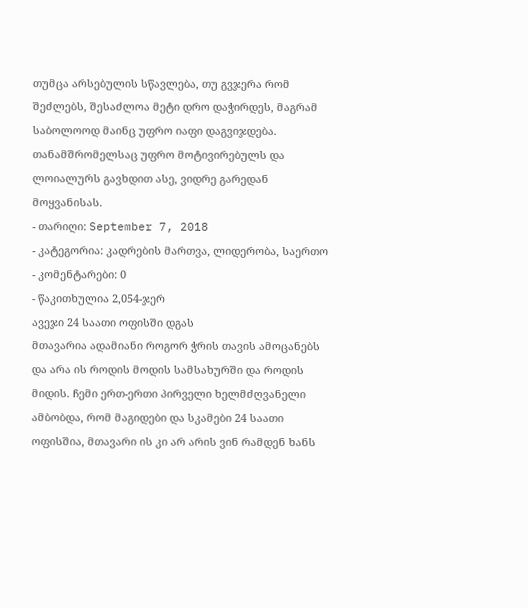თუმცა არსებულის სწავლება, თუ გვჯერა რომ შეძლებს, შესაძლოა მეტი დრო დაჭირდეს, მაგრამ საბოლოოდ მაინც უფრო იაფი დაგვიჯდება. თანამშრომელსაც უფრო მოტივირებულს და ლოიალურს გავხდით ასე, ვიდრე გარედან მოყვანისას.
- თარიღი: September 7, 2018
- კატეგორია: კადრების მართვა, ლიდერობა, საერთო
- კომენტარები: 0
- წაკითხულია 2,054-ჯერ
ავეჯი 24 საათი ოფისში დგას
მთავარია ადამიანი როგორ ჭრის თავის ამოცანებს და არა ის როდის მოდის სამსახურში და როდის მიდის. ჩემი ერთ-ერთი პირველი ხელმძღვანელი ამბობდა, რომ მაგიდები და სკამები 24 საათი ოფისშია, მთავარი ის კი არ არის ვინ რამდენ ხანს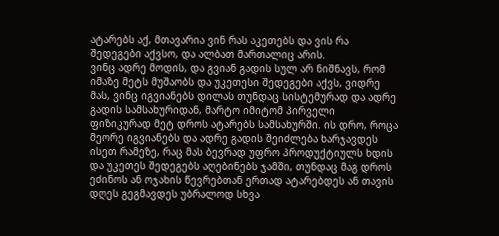ატარებს აქ, მთავარია ვინ რას აკეთებს და ვის რა შედეგები აქვსო, და ალბათ მართალიც არის.
ვინც ადრე მოდის, და გვიან გადის სულ არ ნიშნავს, რომ იმაზე მეტს მუშაობს და უკეთესი შედეგები აქვს, ვიდრე მას, ვინც იგვიანებს დილას თუნდაც სისტემურად და ადრე გადის სამსახურიდან, მარტო იმიტომ პირველი ფიზიკურად მეტ დროს ატარებს სამსახურში. ის დრო, როცა მეორე იგვიანებს და ადრე გადის შეიძლება ხარჯავდეს ისეთ რამეზე, რაც მას ბევრად უფრო პროდუქტიულს ხდის და უკეთეს შედეგებს აღებინებს ჯამში, თუნდაც მაგ დროს ეძინოს ან ოჯახის წევრებთან ერთად ატარებდეს ან თავის დღეს გეგმავდეს უბრალოდ სხვა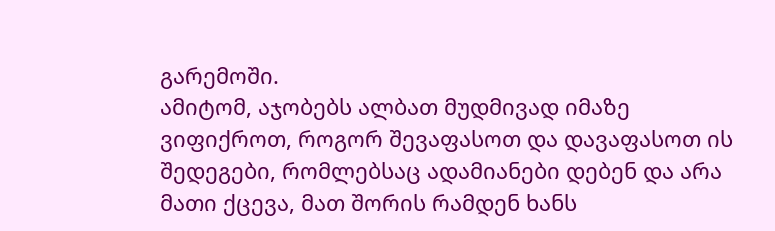გარემოში.
ამიტომ, აჯობებს ალბათ მუდმივად იმაზე ვიფიქროთ, როგორ შევაფასოთ და დავაფასოთ ის შედეგები, რომლებსაც ადამიანები დებენ და არა მათი ქცევა, მათ შორის რამდენ ხანს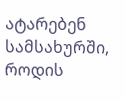ატარებენ სამსახურში, როდის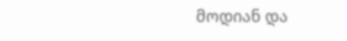მოდიან და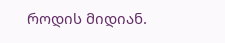როდის მიდიან.